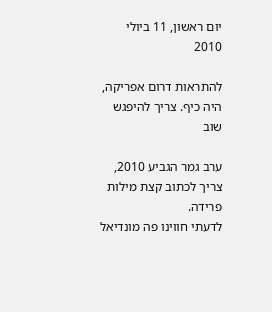יום ראשון, 11 ביולי 2010

להתראות דרום אפריקה, היה כיף. צריך להיפגש שוב

ערב גמר הגביע 2010, צריך לכתוב קצת מילות פרידה.
לדעתי חווינו פה מונדיאל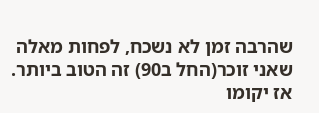שהרבה זמן לא נשכח, לפחות מאלה שאני זוכר(החל ב90) זה הטוב ביותר.
אז יקומו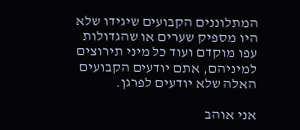המתלוננים הקבועים שיגידו שלא היו מספיק שערים או שהגדולות עפו מוקדם ועוד כל מיני תירוצים
למיניהם, אתם יודעים הקבועים האלה שלא יודעים לפרגן.

אני אוהב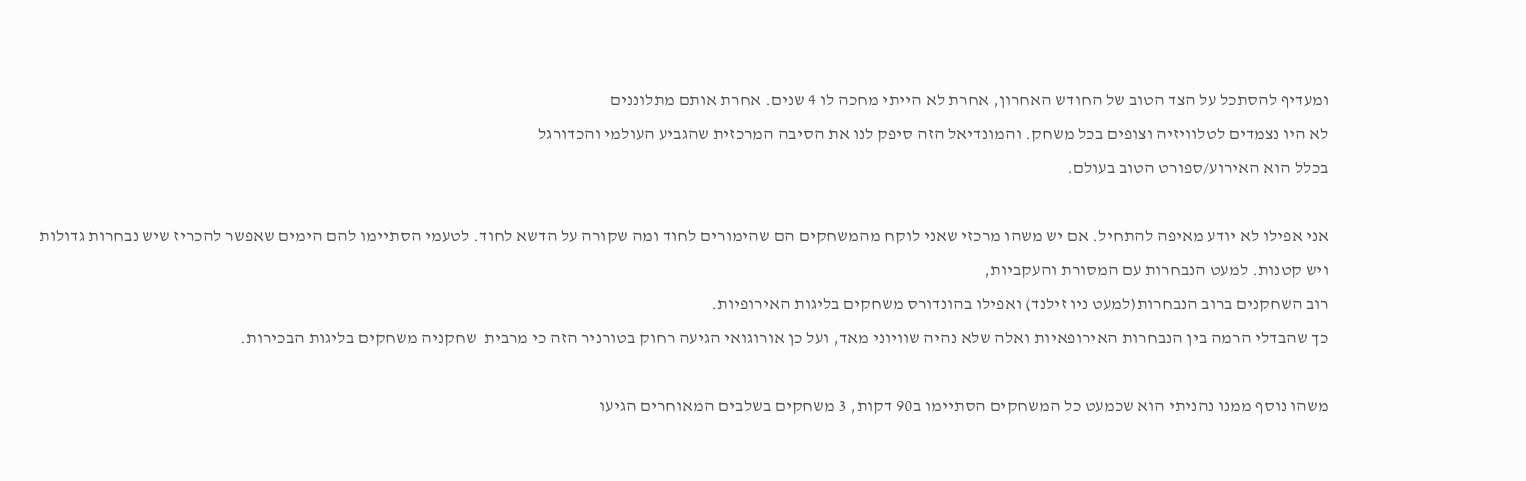ומעדיף להסתכל על הצד הטוב של החודש האחרון, אחרת לא הייתי מחכה לו 4 שנים. אחרת אותם מתלוננים
לא היו נצמדים לטלוויזיה וצופים בכל משחק. והמונדיאל הזה סיפק לנו את הסיבה המרכזית שהגביע העולמי והכדורגל
בכלל הוא האירוע/ספורט הטוב בעולם.

אני אפילו לא יודע מאיפה להתחיל. אם יש משהו מרכזי שאני לוקח מהמשחקים הם שהימורים לחוד ומה שקורה על הדשא לחוד. לטעמי הסתיימו להם הימים שאפשר להכריז שיש נבחרות גדולות ויש קטנות. למעט הנבחרות עם המסורת והעקביות,
רוב השחקנים ברוב הנבחרות(למעט ניו זילנד) ואפילו בהונדורס משחקים בליגות האירופיות.
כך שהבדלי הרמה בין הנבחרות האירופאיות ואלה שלא נהיה שוויוני מאד, ועל כן אורוגואי הגיעה רחוק בטורניר הזה כי מרבית  שחקניה משחקים בליגות הבכירות.

משהו נוסף ממנו נהניתי הוא שכמעט כל המשחקים הסתיימו ב90 דקות, 3 משחקים בשלבים המאוחרים הגיעו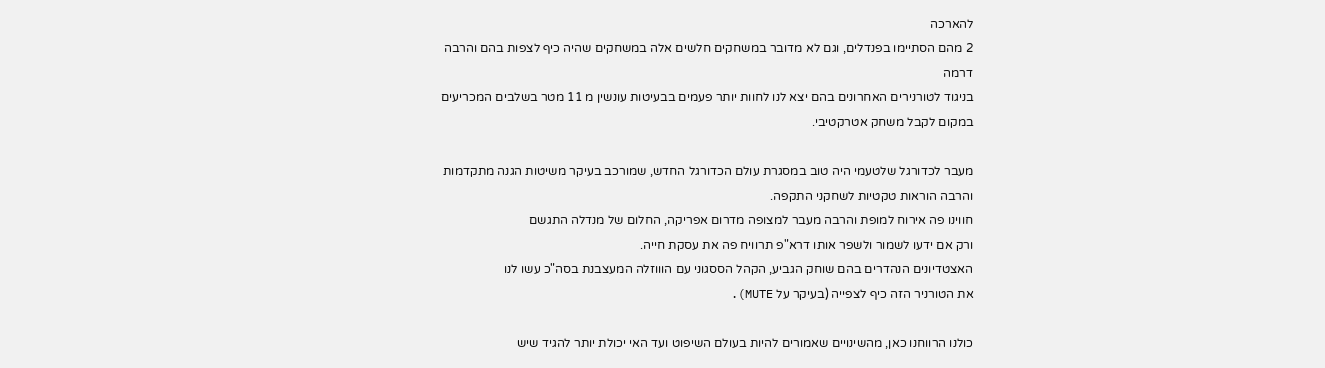להארכה
2 מהם הסתיימו בפנדלים, וגם לא מדובר במשחקים חלשים אלה במשחקים שהיה כיף לצפות בהם והרבה דרמה
בניגוד לטורנירים האחרונים בהם יצא לנו לחוות יותר פעמים בבעיטות עונשין מ 11 מטר בשלבים המכריעים במקום לקבל משחק אטרקטיבי.

מעבר לכדורגל שלטעמי היה טוב במסגרת עולם הכדורגל החדש, שמורכב בעיקר משיטות הגנה מתקדמות
והרבה הוראות טקטיות לשחקני התקפה.
חווינו פה אירוח למופת והרבה מעבר למצופה מדרום אפריקה, החלום של מנדלה התגשם
ורק אם ידעו לשמור ולשפר אותו דרא"פ תרוויח פה את עסקת חייה.
האצטדיונים הנהדרים בהם שוחק הגביע, הקהל הססגוני עם הוווזלה המעצבנת בסה"כ עשו לנו
את הטורניר הזה כיף לצפייה (בעיקר על MUTE).

כולנו הרווחנו כאן, מהשינויים שאמורים להיות בעולם השיפוט ועד האי יכולת יותר להגיד שיש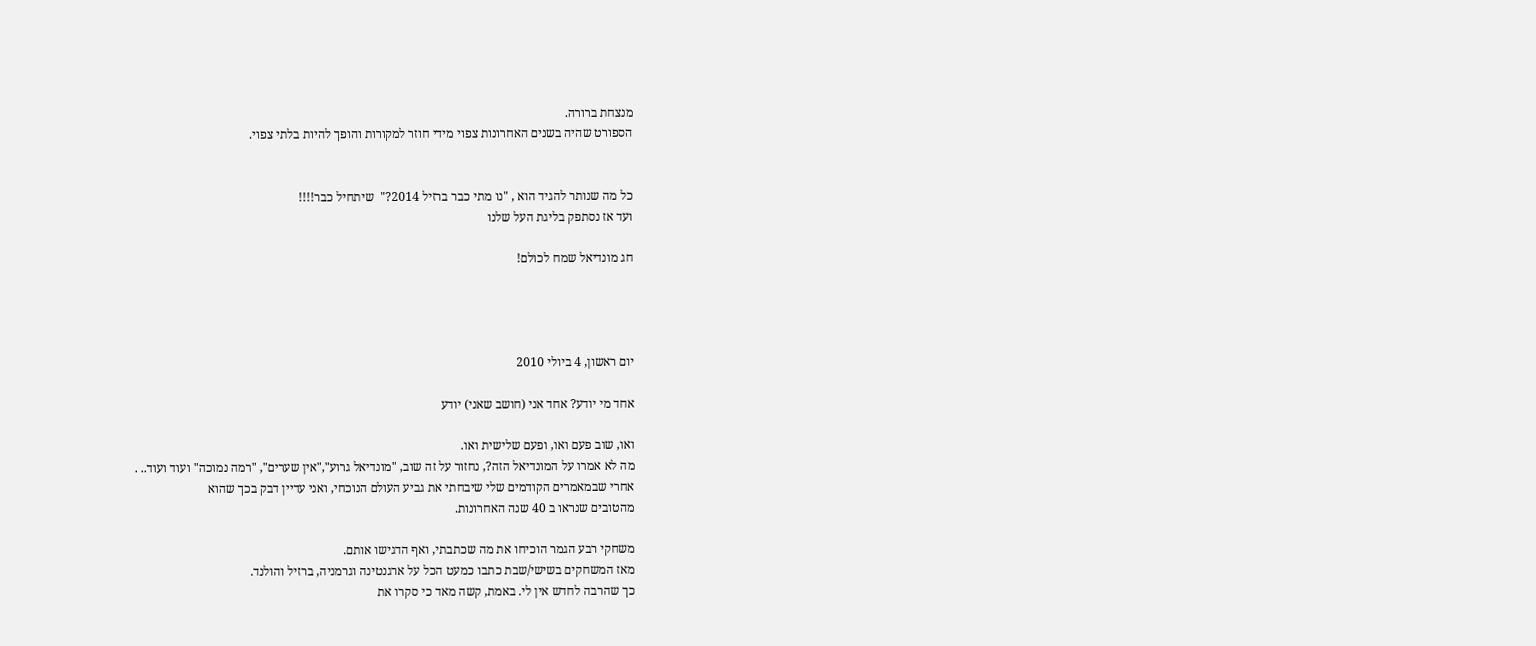מנצחת ברורה.
הספורט שהיה בשנים האחרונות צפוי מידי חוזר למקורות והופך להיות בלתי צפוי.


כל מה שנותר להגיד הוא , "נו מתי כבר ברזיל 2014?"  שיתחיל כבר!!!!
ועד אז נסתפק בליגת העל שלנו

חג מונדיאל שמח לכולם!




יום ראשון, 4 ביולי 2010

אחד מי יודע? אחד אני (חושב שאני) יודע

ואו, שוב פעם ואו, ופעם שלישית ואו.
מה לא אמרו על המונדיאל הזה?, נחזור על זה שוב, "מונדיאל גרוע","אין שערים", "רמה נמוכה" ועוד ועוד.. .
אחרי שבמאמרים הקודמים שלי שיבחתי את גביע העולם הנוכחי, ואני עדיין דבק בכך שהוא
מהטובים שנראו ב 40 שנה האחרונות.

משחקי רבע הגמר הוכיחו את מה שכתבתי, ואף הדגישו אותם.
מאז המשחקים בשישי/שבת כתבו כמעט הכל על ארגנטינה וגרמניה, ברזיל והולנד.
כך שהרבה לחדש אין לי. באמת, קשה מאד כי סקרו את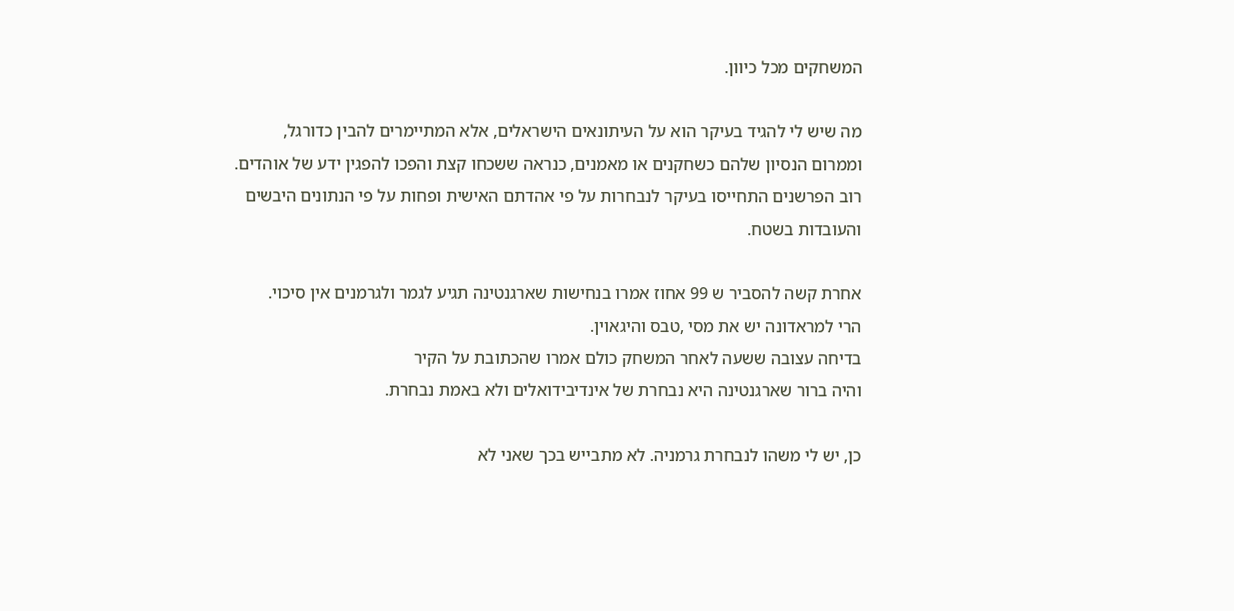המשחקים מכל כיוון.

מה שיש לי להגיד בעיקר הוא על העיתונאים הישראלים, אלא המתיימרים להבין כדורגל,
וממרום הנסיון שלהם כשחקנים או מאמנים, כנראה ששכחו קצת והפכו להפגין ידע של אוהדים.
רוב הפרשנים התחייסו בעיקר לנבחרות על פי אהדתם האישית ופחות על פי הנתונים היבשים
והעובדות בשטח.

אחרת קשה להסביר ש 99 אחוז אמרו בנחישות שארגנטינה תגיע לגמר ולגרמנים אין סיכוי.
הרי למראדונה יש את מסי ,טבס והיגאוין.
בדיחה עצובה ששעה לאחר המשחק כולם אמרו שהכתובת על הקיר
והיה ברור שארגנטינה היא נבחרת של אינדיבידואלים ולא באמת נבחרת.

כן, יש לי משהו לנבחרת גרמניה. לא מתבייש בכך שאני לא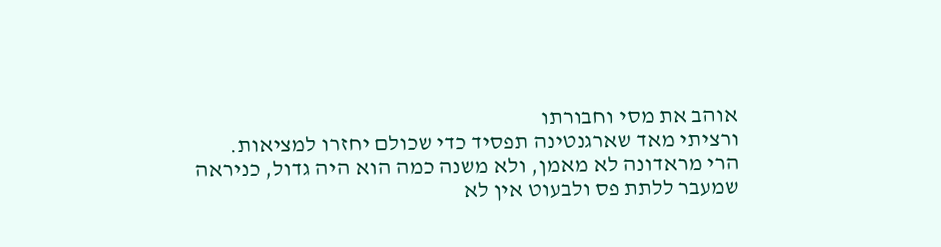אוהב את מסי וחבורתו
ורציתי מאד שארגנטינה תפסיד כדי שכולם יחזרו למציאות.
הרי מראדונה לא מאמן, ולא משנה כמה הוא היה גדול, כניראה שמעבר ללתת פס ולבעוט אין לא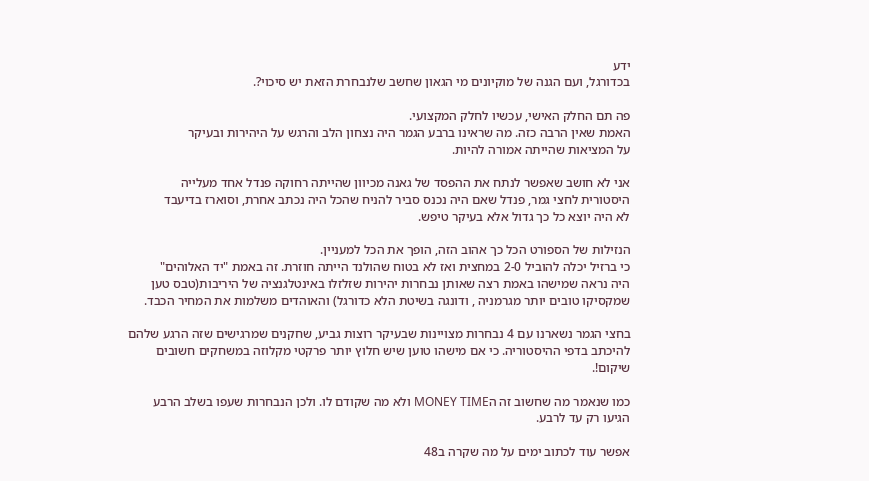ידע
בכדורגל, ועם הגנה של מוקיונים מי הגאון שחשב שלנבחרת הזאת יש סיכוי?.

פה תם החלק האישי, עכשיו לחלק המקצועי.
האמת שאין הרבה כזה. מה שראינו ברבע הגמר היה נצחון הלב והרגש על היהירות ובעיקר
על המציאות שהייתה אמורה להיות.

אני לא חושב שאפשר לנתח את ההפסד של גאנה מכיוון שהייתה רחוקה פנדל אחד מעלייה
היסטורית לחצי גמר, פנדל שאם היה נכנס סביר להניח שהכל היה נכתב אחרת, וסוארז בדיעבד
לא היה יוצא כל כך גדול אלא בעיקר טיפש.

הנזילות של הספורט הכל כך אהוב הזה, הופך את הכל למעניין.
כי ברזיל יכלה להוביל 2-0 במחצית ואז לא בטוח שהולנד הייתה חוזרת. זה באמת "יד האלוהים"
היה נראה שמישהו באמת רצה שאותן נבחרות יהירות שזלזלו באינטלגנציה של היריבות(טבס טען שמקסיקו טובים יותר מגרמניה , ודונגה בשיטת הלא כדורגל) והאוהדים משלמות את המחיר הכבד.

בחצי הגמר נשארנו עם 4 נבחרות מצויינות שבעיקר רוצות גביע, שחקנים שמרגישים שזה הרגע שלהם
להיכתב בדפי ההיסטוריה. כי אם מישהו טוען שיש חלוץ יותר פרקטי מקלוזה במשחקים חשובים שיקום!.

כמו שנאמר מה שחשוב זה הMONEY TIME ולא מה שקודם לו. ולכן הנבחרות שעפו בשלב הרבע
הגיעו רק עד לרבע.

אפשר עוד לכתוב ימים על מה שקרה ב48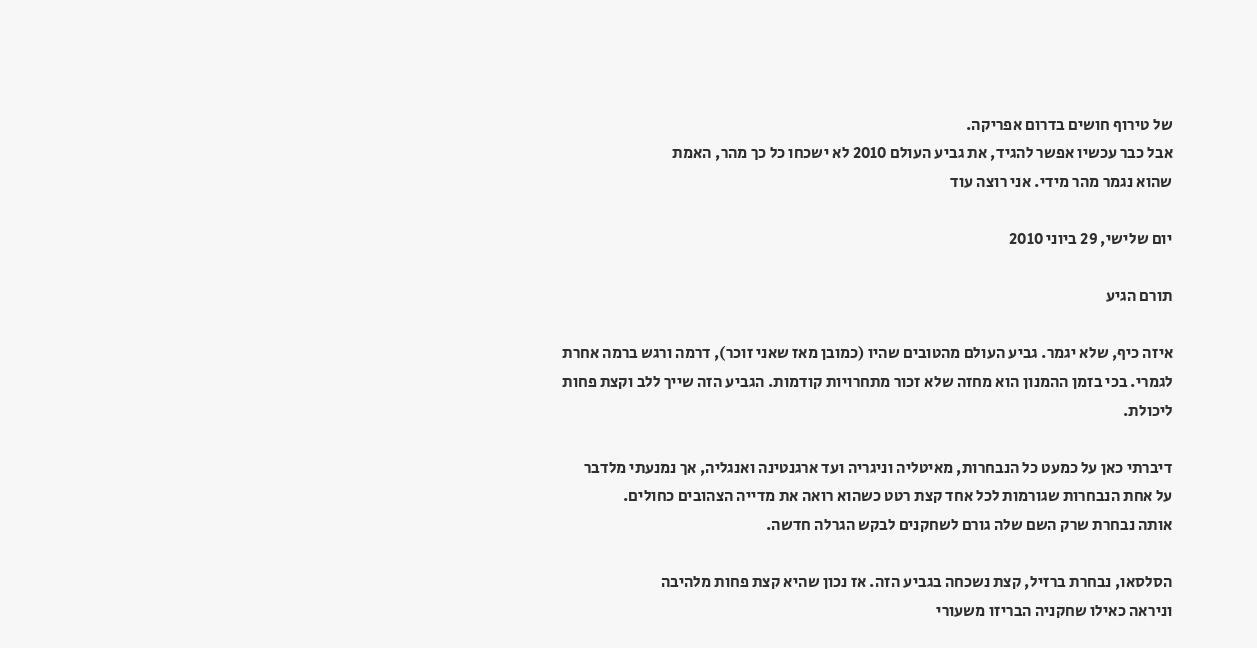של טירוף חושים בדרום אפריקה.
אבל כבר עכשיו אפשר להגיד, את גביע העולם 2010 לא ישכחו כל כך מהר, האמת
שהוא נגמר מהר מידי. אני רוצה עוד

יום שלישי, 29 ביוני 2010

תורם הגיע

איזה כיף, שלא יגמר. גביע העולם מהטובים שהיו (כמובן מאז שאני זוכר), דרמה ורגש ברמה אחרת
לגמרי. בכי בזמן ההמנון הוא מחזה שלא זכור מתחרויות קודמות. הגביע הזה שייך ללב וקצת פחות
ליכולת.

דיברתי כאן על כמעט כל הנבחרות, מאיטליה וניגריה ועד ארגנטינה ואנגליה, אך נמנעתי מלדבר
על אחת הנבחרות שגורמות לכל אחד קצת רטט כשהוא רואה את מדייה הצהובים כחולים.
אותה נבחרת שרק השם שלה גורם לשחקנים לבקש הגרלה חדשה.

הסלסאו, נבחרת ברזיל, קצת נשכחה בגביע הזה. אז נכון שהיא קצת פחות מלהיבה
וניראה כאילו שחקניה הבריזו משעורי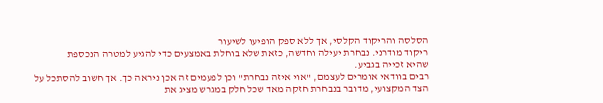הסלסה והריקוד הקלסי, אך ללא ספק הופיעו לשיעור
ריקוד מודרני. נבחרת יעילה וחדשה, כזאת שלא בוחלת באמצעים כדי להגיע למטרה הנכספת
שהיא זכייה בגביע.
רבים בוודאי אומרים לעצמם, "אוי איזה נבחרת" וכן לפעמים זה אכן ניראה כך. אך חשוב להסתכל על
הצד המקצועי, מדובר בנבחרת חזקה מאד שכל חלק במגרש מציג את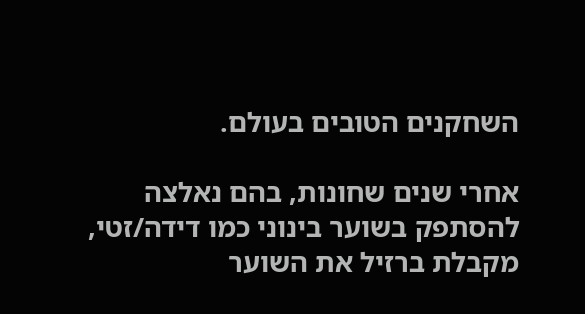השחקנים הטובים בעולם.

אחרי שנים שחונות, בהם נאלצה להסתפק בשוער בינוני כמו דידה/זטי, מקבלת ברזיל את השוער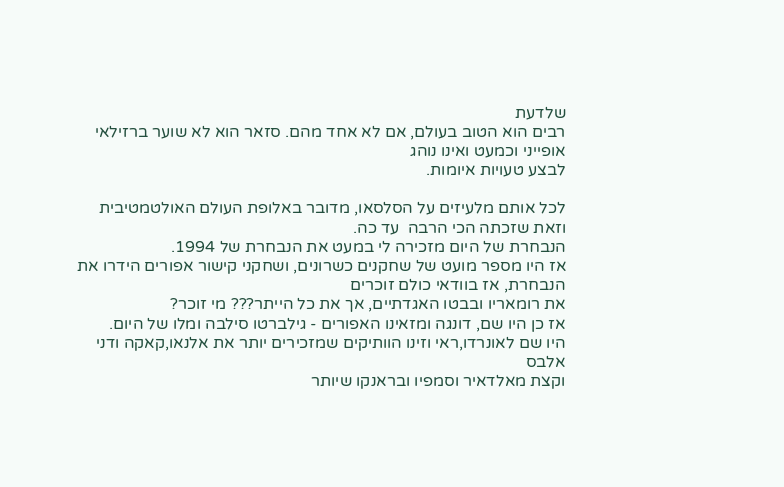שלדעת
רבים הוא הטוב בעולם, אם לא אחד מהם. סזאר הוא לא שוער ברזילאי אופייני וכמעט ואינו נוהג
לבצע טעויות איומות.

לכל אותם מלעיזים על הסלסאו, מדובר באלופת העולם האולטמטיבית וזאת שזכתה הכי הרבה  עד כה.
הנבחרת של היום מזכירה לי במעט את הנבחרת של 1994.
אז היו מספר מועט של שחקנים כשרונים, ושחקני קישור אפורים הידרו את הנבחרת, אז בוודאי כולם זוכרים
את רומאריו ובבטו האגדתיים, אך את כל הייתר??? מי זוכר?
אז כן היו שם, דונגה ומזאינו האפורים - גילברטו סילבה ומלו של היום.
היו שם לאונרדו,ראי וזינו הוותיקים שמזכירים יותר את אלנאו,קאקה ודני אלבס
וקצת מאלדאיר וסמפיו ובראנקו שיותר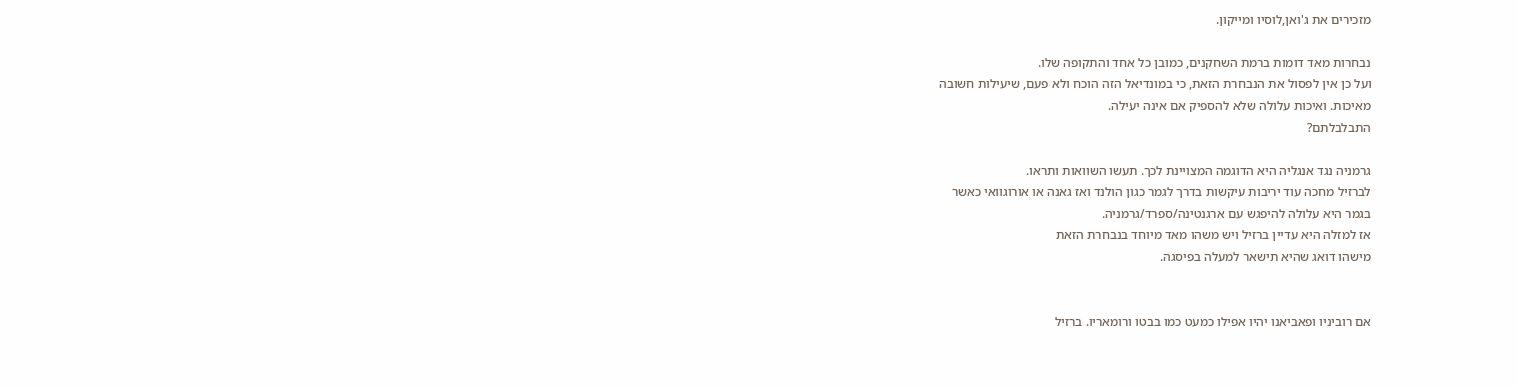מזכירים את ג'ואן,לוסיו ומייקון.

נבחרות מאד דומות ברמת השחקנים, כמובן כל אחד והתקופה שלו.
ועל כן אין לפסול את הנבחרת הזאת, כי במונדיאל הזה הוכח ולא פעם, שיעילות חשובה
מאיכות. ואיכות עלולה שלא להספיק אם אינה יעילה.
התבלבלתם?

גרמניה נגד אנגליה היא הדוגמה המצויינת לכך. תעשו השוואות ותראו.
לברזיל מחכה עוד יריבות עיקשות בדרך לגמר כגון הולנד ואז גאנה או אורוגוואי כאשר
בגמר היא עלולה להיפגש עם ארגנטינה/ספרד/גרמניה.
אז למזלה היא עדיין ברזיל ויש משהו מאד מיוחד בנבחרת הזאת
מישהו דואג שהיא תישאר למעלה בפיסגה.


אם רוביניו ופאביאנו יהיו אפילו כמעט כמו בבטו ורומאריו. ברזיל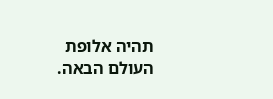תהיה אלופת העולם הבאה.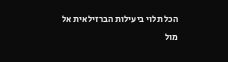הכל תלוי ביעילות הברזילאית אל מול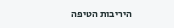היריבות הטיפה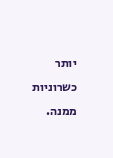יותר כשרוניות ממנה.